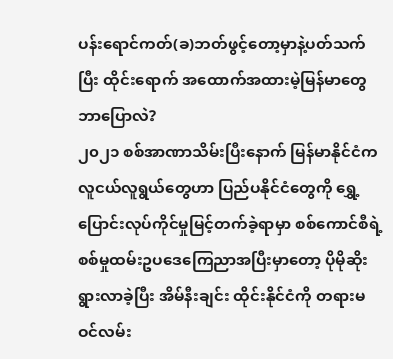ပန်းရောင်ကတ်(ခ)ဘတ်ဖွင့်တော့မှာနဲ့ပတ်သက်ပြီး ထိုင်းရောက် အထောက်အထားမဲ့မြန်မာတွေ ဘာပြောလဲ?
၂၀၂၁ စစ်အာဏာသိမ်းပြီးနောက် မြန်မာနိုင်ငံက လူငယ်လူရွယ်တွေဟာ ပြည်ပနိုင်ငံတွေကို ရွှေ့ပြောင်းလုပ်ကိုင်မှုမြင့်တက်ခဲ့ရာမှာ စစ်ကောင်စီရဲ့ စစ်မှုထမ်းဥပဒေကြေညာအပြီးမှာတော့ ပိုမိုဆိုးရွားလာခဲ့ပြီး အိမ်နီးချင်း ထိုင်းနိုင်ငံကို တရားမဝင်လမ်း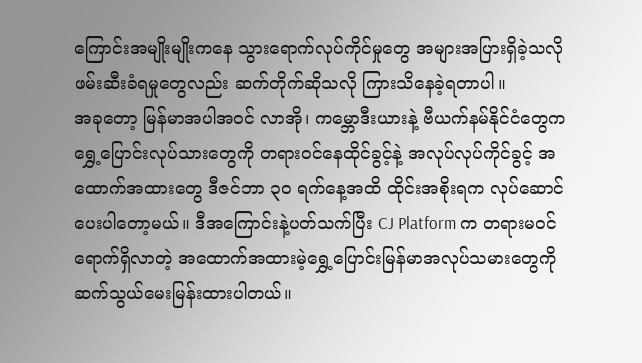ကြောင်းအမျိုးမျိုးကနေ သွားရောက်လုပ်ကိုင်မှုတွေ အများအပြားရှိခဲ့သလို ဖမ်းဆီးခံရမှုတွေလည်း ဆက်တိုက်ဆိုသလို ကြားသိနေခဲ့ရတာပါ။
အခုတော့ မြန်မာအပါအဝင် လာအို၊ ကမ္ဘောဒီးယားနဲ့ ဗီယက်နမ်နိုင်ငံတွေက ရွှေ့ပြောင်းလုပ်သားတွေကို တရားဝင်နေထိုင်ခွင့်နဲ့ အလုပ်လုပ်ကိုင်ခွင့် အထောက်အထားတွေ ဒီဇင်ဘာ ၃၀ ရက်နေ့အထိ ထိုင်းအစိုးရက လုပ်ဆောင်ပေးပါတော့မယ်။ ဒီအကြောင်းနဲ့ပတ်သက်ပြီး CJ Platform က တရားမဝင်ရောက်ရှိလာတဲ့ အထောက်အထားမဲ့ရွှေ့ပြောင်းမြန်မာအလုပ်သမားတွေကို ဆက်သွယ်မေးမြန်းထားပါတယ်။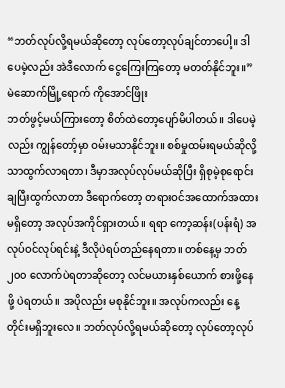“ဘတ်လုပ်လို့ရမယ်ဆိုတော့ လုပ်တော့လုပ်ချင်တာပေါ့။ ဒါပေမဲ့လည်း အဲဒီလောက် ငွေကြေးကြတော့ မတတ်နိုင်ဘူး။”
မဲဆောက်မြို့ရောက် ကိုအောင်ဖြိုး
ဘတ်ဖွင့်မယ်ကြားတော့ စိတ်ထဲတော့ပျော်မိပါတယ်။ ဒါပေမဲ့လည်း ကျွန်တော့်မှာ ဝမ်းမသာနိုင်ဘူး။ စစ်မှုထမ်းရမယ်ဆိုလို့သာထွက်လာရတာ၊ ဒီမှာအလုပ်လုပ်မယ်ဆိုပြီး ရှိစုမဲ့စုရောင်းချပြီးထွက်လာတာ ဒီရောက်တော့ တရားဝင်အထောက်အထားမရှိတော့ အလုပ်အကိုင်ရှားတယ်။ ရရာ ကော့ဆန်း(ပန်းရံ) အလုပ်ဝင်လုပ်ရင်းနဲ့ ဒီလိုပဲရပ်တည်နေရတာ။ တစ်နေ့မှ ဘတ် ၂၀၀ လောက်ပဲရတာဆိုတော့ လင်မယားနှစ်ယောက် စားဖို့နေဖို့ ပဲရတယ်။ အပိုလည်း မစုနိုင်ဘူး။ အလုပ်ကလည်း နေ့တိုင်းမရှိဘူးလေ။ ဘတ်လုပ်လို့ရမယ်ဆိုတော့ လုပ်တော့လုပ်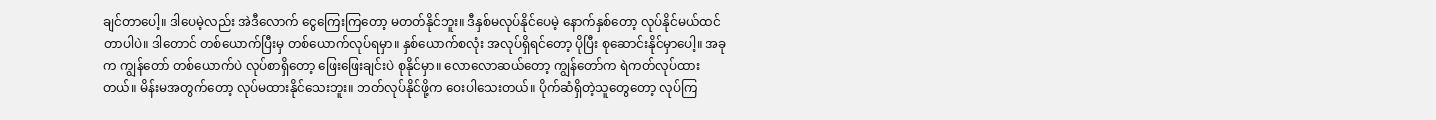ချင်တာပေါ့။ ဒါပေမဲ့လည်း အဲဒီလောက် ငွေကြေးကြတော့ မတတ်နိုင်ဘူး။ ဒီနှစ်မလုပ်နိုင်ပေမဲ့ နောက်နှစ်တော့ လုပ်နိုင်မယ်ထင်တာပါပဲ။ ဒါတောင် တစ်ယောက်ပြီးမှ တစ်ယောက်လုပ်ရမှာ။ နှစ်ယောက်စလုံး အလုပ်ရှိရင်တော့ ပိုပြီး စုဆောင်းနိုင်မှာပေါ့။ အခုက ကျွန်တော် တစ်ယောက်ပဲ လုပ်စာရှိတော့ ဖြေးဖြေးချင်းပဲ စုနိုင်မှာ။ လောလောဆယ်တော့ ကျွန်တော်က ရဲကတ်လုပ်ထားတယ်။ မိန်းမအတွက်တော့ လုပ်မထားနိုင်သေးဘူး။ ဘတ်လုပ်နိုင်ဖို့က ဝေးပါသေးတယ်။ ပိုက်ဆံရှိတဲ့သူတွေတော့ လုပ်ကြ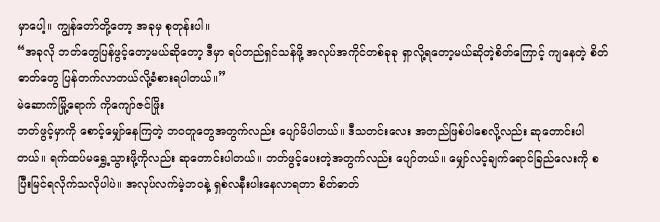မှာပေါ့။ ကျွန်တော်တို့တော့ အခုမှ စုတုန်းပါ။
“အခုလို ဘတ်တွေပြန်ဖွင့်တော့မယ်ဆိုတော့ ဒီမှာ ရပ်တည်ရှင်သန်ဖို့ အလုပ်အကိုင်တစ်ခုခု ရှာလို့ရတော့မယ်ဆိုတဲ့စိတ်ကြောင့် ကျနေတဲ့ စိတ်ဓာတ်တွေ ပြန်တက်လာတယ်လို့ခံစားရပါတယ်။”
မဲဆောက်မြို့ရောက် ကိုကျော်ဇင်ဖြိုး
ဘတ်ဖွင့်မှာကို စောင့်မျှော်နေကြတဲ့ ဘဝတူတွေအတွက်လည်း ပျော်မိပါတယ်။ ဒီသတင်းလေး အတည်ဖြစ်ပါစေလို့လည်း ဆုတောင်းပါတယ်။ ရက်ထပ်မရွှေ့သွားဖို့ကိုလည်း ဆုတောင်းပါတယ်။ ဘတ်ဖွင့်ပေးတဲ့အတွက်လည်း ပျော်တယ်။ မျှော်လင့်ချက်ရောင်ခြည်လေးကို စပြီးမြင်ရလိုက်သလိုပါပဲ။ အလုပ်လက်မဲ့ဘဝနဲ့ ရှစ်လနီးပါးနေလာရတာ စိတ်ဓာတ်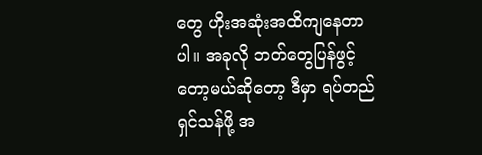တွေ ဟိုးအဆုံးအထိကျနေတာပါ။ အခုလို ဘတ်တွေပြန်ဖွင့်တော့မယ်ဆိုတော့ ဒီမှာ ရပ်တည်ရှင်သန်ဖို့ အ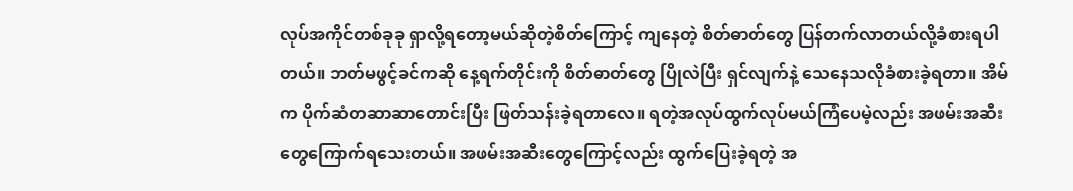လုပ်အကိုင်တစ်ခုခု ရှာလို့ရတော့မယ်ဆိုတဲ့စိတ်ကြောင့် ကျနေတဲ့ စိတ်ဓာတ်တွေ ပြန်တက်လာတယ်လို့ခံစားရပါတယ်။ ဘတ်မဖွင့်ခင်ကဆို နေ့ရက်တိုင်းကို စိတ်ဓာတ်တွေ ပြိုလဲပြီး ရှင်လျက်နဲ့ သေနေသလိုခံစားခဲ့ရတာ။ အိမ်က ပိုက်ဆံတဆာဆာတောင်းပြီး ဖြတ်သန်းခဲ့ရတာလေ။ ရတဲ့အလုပ်ထွက်လုပ်မယ်ကြံပေမဲ့လည်း အဖမ်းအဆီးတွေကြောက်ရသေးတယ်။ အဖမ်းအဆီးတွေကြောင့်လည်း ထွက်ပြေးခဲ့ရတဲ့ အ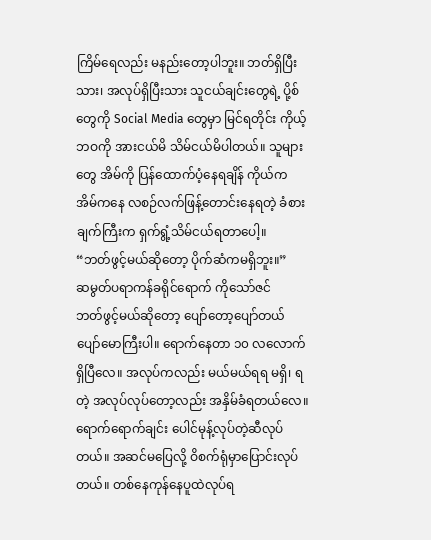ကြိမ်ရေလည်း မနည်းတော့ပါဘူး။ ဘတ်ရှိပြီးသား၊ အလုပ်ရှိပြီးသား သူငယ်ချင်းတွေရဲ့ ပို့စ်တွေကို Social Media တွေမှာ မြင်ရတိုင်း ကိုယ့်ဘဝကို အားငယ်မိ သိမ်ငယ်မိပါတယ်။ သူများတွေ အိမ်ကို ပြန်ထောက်ပံ့နေရချိန် ကိုယ်က အိမ်ကနေ လစဉ်လက်ဖြန့်တောင်းနေရတဲ့ ခံစားချက်ကြီးက ရှက်ရွံ့သိမ်ငယ်ရတာပေါ့။
“ဘတ်ဖွင့်မယ်ဆိုတော့ ပိုက်ဆံကမရှိဘူး။”
ဆမွတ်ပရာကန်ခရိုင်ရောက် ကိုသော်ဇင်
ဘတ်ဖွင့်မယ်ဆိုတော့ ပျော်တော့ပျော်တယ် ပျော်မောကြီးပါ။ ရောက်နေတာ ၁၀ လလောက်ရှိပြီလေ။ အလုပ်ကလည်း မယ်မယ်ရရ မရှိ၊ ရတဲ့ အလုပ်လုပ်တော့လည်း အနှိမ်ခံရတယ်လေ။ ရောက်ရောက်ချင်း ပေါင်မုန့်လုပ်တဲ့ဆီလုပ်တယ်။ အဆင်မပြေလို့ ဝိစက်ရုံမှာပြောင်းလုပ်တယ်။ တစ်နေကုန်နေပူထဲလုပ်ရ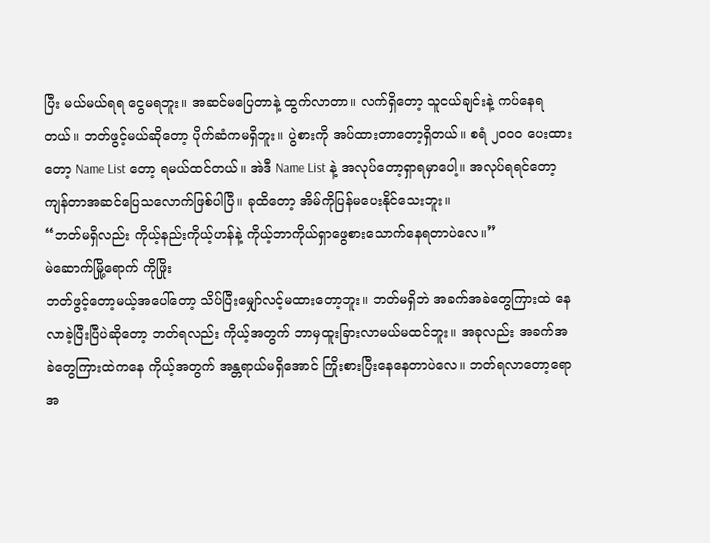ပြီး မယ်မယ်ရရ ငွေမရဘူး။ အဆင်မပြေတာနဲ့ ထွက်လာတာ။ လက်ရှိတော့ သူငယ်ချင်းနဲ့ ကပ်နေရတယ်။ ဘတ်ဖွင့်မယ်ဆိုတော့ ပိုက်ဆံကမရှိဘူး။ ပွဲစားကို အပ်ထားတာတော့ရှိတယ်။ စရံ ၂၀၀၀ ပေးထားတော့ Name List တော့ ရမယ်ထင်တယ်။ အဲဒီ Name List နဲ့ အလုပ်တော့ရှာရမှာပေါ့။ အလုပ်ရရင်တော့ ကျန်တာအဆင်ပြေသလောက်ဖြစ်ပါပြီ။ ခုထိတော့ အိမ်ကိုပြန်မပေးနိုင်သေးဘူး။
“ဘတ်မရှိလည်း ကိုယ့်နည်းကိုယ့်ဟန်နဲ့ ကိုယ့်ဘာကိုယ်ရှာဖွေစားသောက်နေရတာပဲလေ။”
မဲဆောက်မြို့ရောက် ကိုဖြိုး
ဘတ်ဖွင့်တော့မယ့်အပေါ်တော့ သိပ်ပြီးမျှော်လင့်မထားတော့ဘူး။ ဘတ်မရှိဘဲ အခက်အခဲတွေကြားထဲ နေလာခဲ့ပြီးပြီပဲဆိုတော့ ဘတ်ရလည်း ကိုယ့်အတွက် ဘာမှထူးခြားလာမယ်မထင်ဘူး။ အခုလည်း အခက်အခဲတွေကြားထဲကနေ ကိုယ့်အတွက် အန္တရာယ်မရှိအောင် ကြိုးစားပြီးနေနေတာပဲလေ။ ဘတ်ရလာတော့ရော အ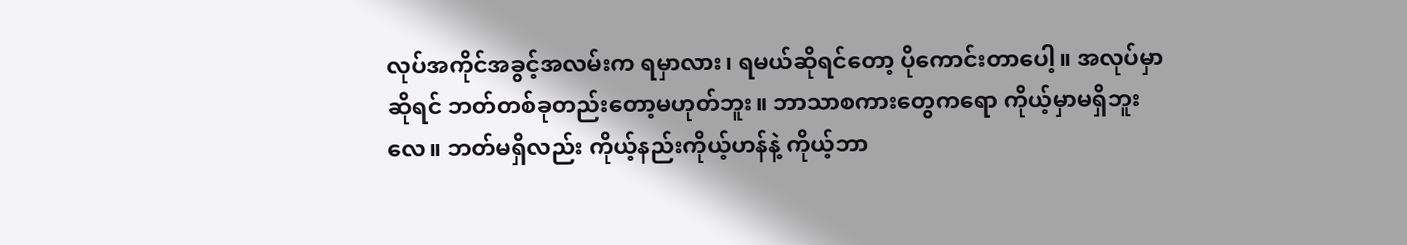လုပ်အကိုင်အခွင့်အလမ်းက ရမှာလား၊ ရမယ်ဆိုရင်တော့ ပိုကောင်းတာပေါ့။ အလုပ်မှာဆိုရင် ဘတ်တစ်ခုတည်းတော့မဟုတ်ဘူး။ ဘာသာစကားတွေကရော ကိုယ့်မှာမရှိဘူးလေ။ ဘတ်မရှိလည်း ကိုယ့်နည်းကိုယ့်ဟန်နဲ့ ကိုယ့်ဘာ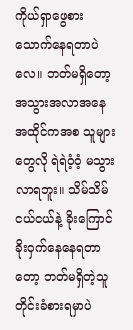ကိုယ်ရှာဖွေစားသောက်နေရတာပဲလေ။ ဘတ်မရှိတော့ အသွားအလာအနေအထိုင်ကအစ သူများတွေလို ရဲရဲဝံ့ဝံ့ မသွားလာရဘူး။ သိမ်သိမ်ငယ်ငယ်နဲ့ ခိုးကြောင်ခိုးဝှက်နေနေရတာတော့ ဘတ်မရှိတဲ့သူတိုင်းခံစားရမှာပဲ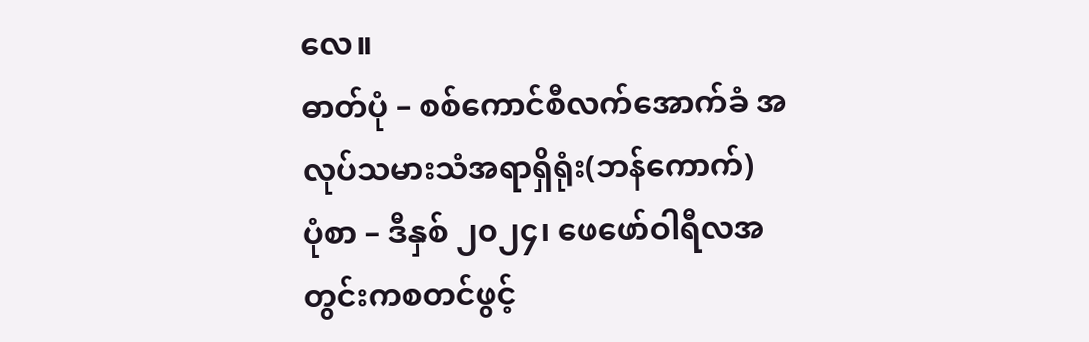လေ။
ဓာတ်ပုံ – စစ်ကောင်စီလက်အောက်ခံ အလုပ်သမားသံအရာရှိရုံး(ဘန်ကောက်)
ပုံစာ – ဒီနှစ် ၂၀၂၄၊ ဖေဖော်ဝါရီလအတွင်းကစတင်ဖွင့်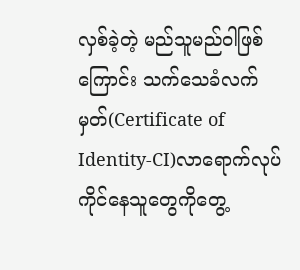လှစ်ခဲ့တဲ့ မည်သူမည်ဝါဖြစ်ကြောင်း သက်သေခံလက်မှတ်(Certificate of Identity-CI)လာရောက်လုပ်ကိုင်နေသူတွေကိုတွေ့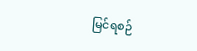မြင်ရစဉ်